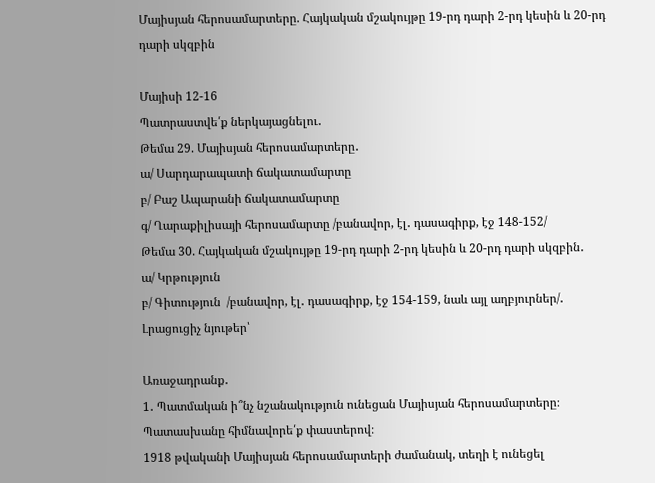Մայիսյան հերոսամարտերը. Հայկական մշակույթը 19-րդ դարի 2-րդ կեսին և 20-րդ դարի սկզբին

Մայիսի 12-16
Պատրաստվե՛ք ներկայացնելու․
Թեմա 29. Մայիսյան հերոսամարտերը․
ա/ Սարդարապատի ճակատամարտը
բ/ Բաշ Ապարանի ճակատամարտը
գ/ Ղարաքիլիսայի հերոսամարտը /բանավոր, էլ․ դասագիրք, էջ 148-152/
Թեմա 30. Հայկական մշակույթը 19-րդ դարի 2-րդ կեսին և 20-րդ դարի սկզբին․
ա/ Կրթություն
բ/ Գիտություն  /բանավոր, էլ․ դասագիրք, էջ 154-159, նաև այլ աղբյուրներ/․
Լրացուցիչ նյութեր՝

Առաջադրանք․
1․ Պատմական ի՞նչ նշանակություն ունեցան Մայիսյան հերոսամարտերը։ Պատասխանը հիմնավորե՛ք փաստերով։
1918 թվականի Մայիսյան հերոսամարտերի ժամանակ, տեղի է ունեցել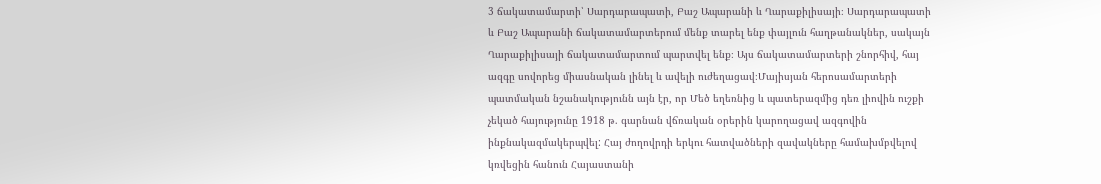3 ճակատամարտի՝ Սարդարապատի, Բաշ Ապարանի և Ղարաքիլիսայի։ Սարդարապատի և Բաշ Ապարանի ճակատամարտերում մենք տարել ենք փայլուն հաղթանակներ, սակայն Ղարաքիլիսայի ճակատամարտում պարտվել ենք։ Այս ճակատամարտերի շնորհիվ, հայ ազգը սովորեց միասնական լինել և ավելի ուժեղացավ։Մայիսյան հերոսամարտերի պատմական նշանակությունն այն էր, որ Մեծ եղեռնից և պատերազմից դեռ լիովին ուշքի չեկած հայությունը 1918 թ. գարնան վճռական օրերին կարողացավ ազգովին ինքնակազմակերպվել: Հայ ժողովրդի երկու հատվածների զավակները համախմբվելով կռվեցին հանուն Հայաստանի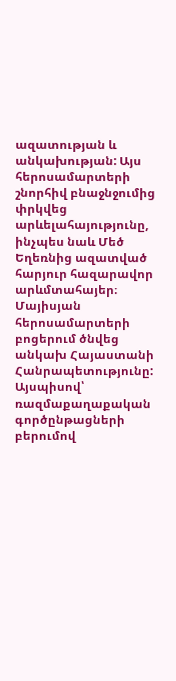ազատության և անկախության: Այս հերոսամարտերի շնորհիվ բնաջնջումից փրկվեց արևելահայությունը, ինչպես նաև Մեծ Եղեռնից ազատված հարյուր հազարավոր արևմտահայեր։ Մայիսյան հերոսամարտերի բոցերում ծնվեց անկախ Հայաստանի Հանրապետությունը: Այսպիսով՝ ռազմաքաղաքական գործընթացների բերումով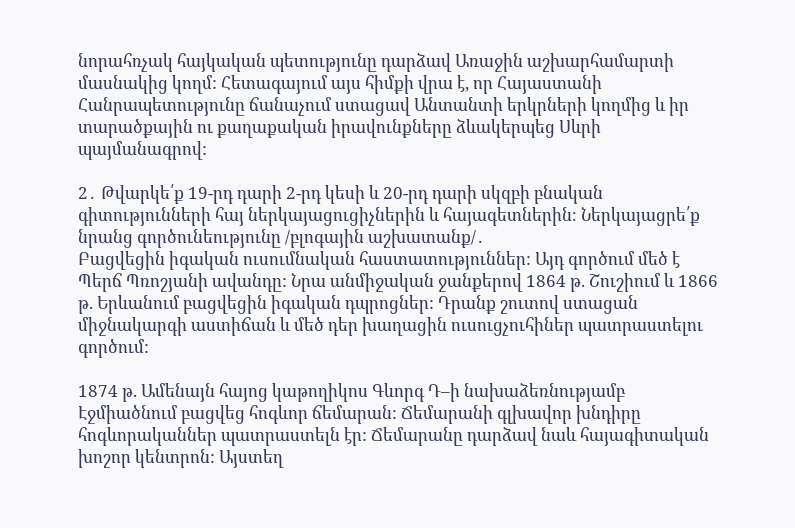նորահռչակ հայկական պետությունը դարձավ Առաջին աշխարհամարտի մասնակից կողմ: Հետագայում այս հիմքի վրա է, որ Հայաստանի Հանրապետությունը ճանաչում ստացավ Անտանտի երկրների կողմից և իր տարածքային ու քաղաքական իրավունքները ձևակերպեց Սևրի պայմանագրով:

2․ Թվարկե՛ք 19-րդ դարի 2-րդ կեսի և 20-րդ դարի սկզբի բնական գիտությունների հայ ներկայացուցիչներին և հայագետներին։ Ներկայացրե՛ք նրանց գործունեությունը /բլոգային աշխատանք/․
Բացվեցին իգական ուսումնական հաստատություններ: Այդ գործում մեծ է Պերճ Պռոշյանի ավանդը: Նրա անմիջական ջանքերով 1864 թ. Շուշիում և 1866 թ. Երևանում բացվեցին իգական դպրոցներ: Դրանք շուտով ստացան միջնակարգի աստիճան և մեծ դեր խաղացին ուսուցչուհիներ պատրաստելու գործում:

1874 թ. Ամենայն հայոց կաթողիկոս Գևորգ Դ–ի նախաձեռնությամբ Էջմիածնում բացվեց հոգևոր ճեմարան: Ճեմարանի գլխավոր խնդիրը հոգևորականներ պատրաստելն էր: Ճեմարանը դարձավ նաև հայագիտական խոշոր կենտրոն: Այստեղ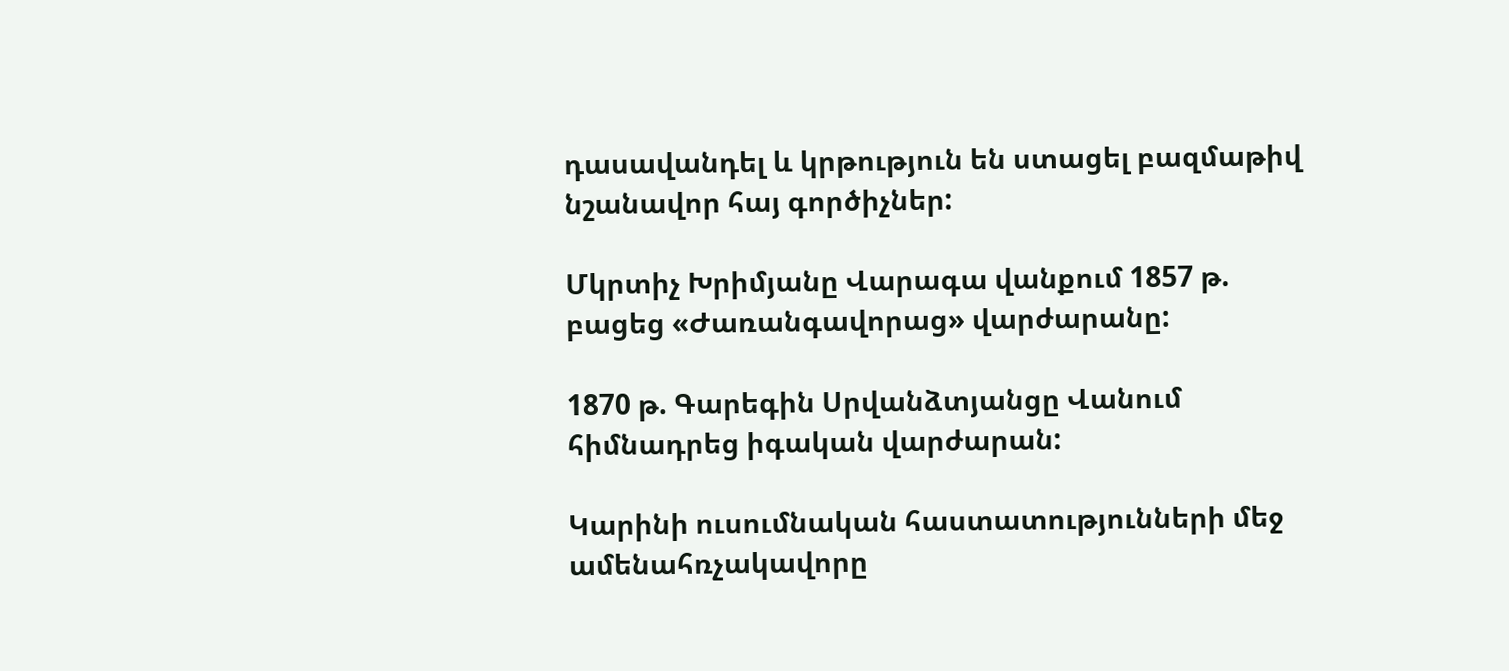դասավանդել և կրթություն են ստացել բազմաթիվ նշանավոր հայ գործիչներ:

Մկրտիչ Խրիմյանը Վարագա վանքում 1857 թ. բացեց «Ժառանգավորաց» վարժարանը:

1870 թ. Գարեգին Սրվանձտյանցը Վանում հիմնադրեց իգական վարժարան:

Կարինի ուսումնական հաստատությունների մեջ ամենահռչակավորը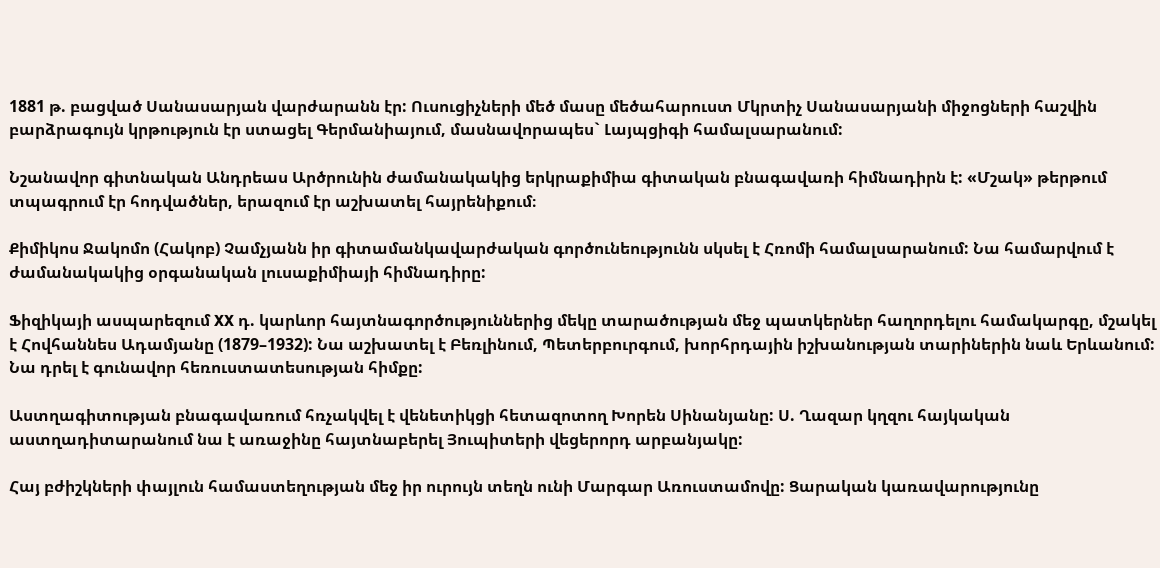1881 թ. բացված Սանասարյան վարժարանն էր: Ուսուցիչների մեծ մասը մեծահարուստ Մկրտիչ Սանասարյանի միջոցների հաշվին բարձրագույն կրթություն էր ստացել Գերմանիայում, մասնավորապես` Լայպցիգի համալսարանում:

Նշանավոր գիտնական Անդրեաս Արծրունին ժամանակակից երկրաքիմիա գիտական բնագավառի հիմնադիրն է: «Մշակ» թերթում տպագրում էր հոդվածներ, երազում էր աշխատել հայրենիքում։

Քիմիկոս Ջակոմո (Հակոբ) Չամչյանն իր գիտամանկավարժական գործունեությունն սկսել է Հռոմի համալսարանում: Նա համարվում է ժամանակակից օրգանական լուսաքիմիայի հիմնադիրը:

Ֆիզիկայի ասպարեզում XX դ. կարևոր հայտնագործություններից մեկը տարածության մեջ պատկերներ հաղորդելու համակարգը, մշակել է Հովհաննես Ադամյանը (1879–1932): Նա աշխատել է Բեռլինում, Պետերբուրգում, խորհրդային իշխանության տարիներին նաև Երևանում: Նա դրել է գունավոր հեռուստատեսության հիմքը:

Աստղագիտության բնագավառում հռչակվել է վենետիկցի հետազոտող Խորեն Սինանյանը: Ս. Ղազար կղզու հայկական աստղադիտարանում նա է առաջինը հայտնաբերել Յուպիտերի վեցերորդ արբանյակը:

Հայ բժիշկների փայլուն համաստեղության մեջ իր ուրույն տեղն ունի Մարգար Առուստամովը: Ցարական կառավարությունը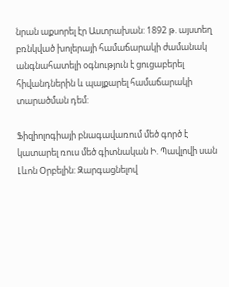նրան աքսորել էր Աստրախան: 1892 թ. այստեղ բռնկված խոլերայի համաճարակի ժամանակ անգնահատելի օգնություն է ցուցաբերել հիվանդներին և պայքարել համաճարակի տարածման դեմ:

Ֆիզիոլոգիայի բնագավառում մեծ գործ է կատարել ռուս մեծ գիտնական Ի. Պավլովի սան Լևոն Օրբելին: Զարգացնելով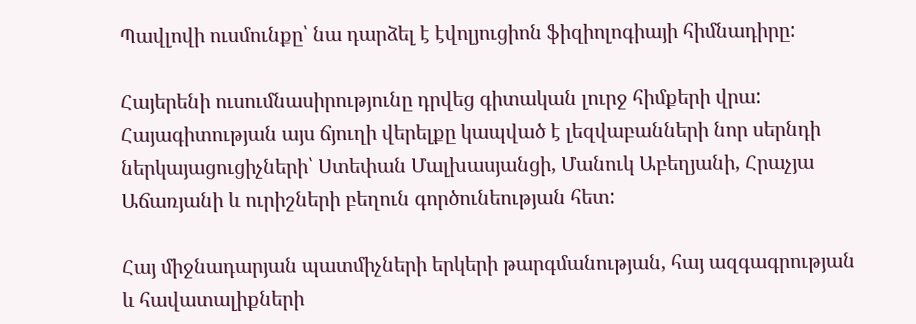Պավլովի ուսմունքը՝ նա դարձել է էվոլյուցիոն ֆիզիոլոգիայի հիմնադիրը:

Հայերենի ուսումնասիրությունը դրվեց գիտական լուրջ հիմքերի վրա: Հայագիտության այս ճյուղի վերելքը կապված է լեզվաբանների նոր սերնդի ներկայացուցիչների՝ Ստեփան Մալխասյանցի, Մանուկ Աբեղյանի, Հրաչյա Աճառյանի և ուրիշների բեղուն գործունեության հետ:

Հայ միջնադարյան պատմիչների երկերի թարգմանության, հայ ազգագրության և հավատալիքների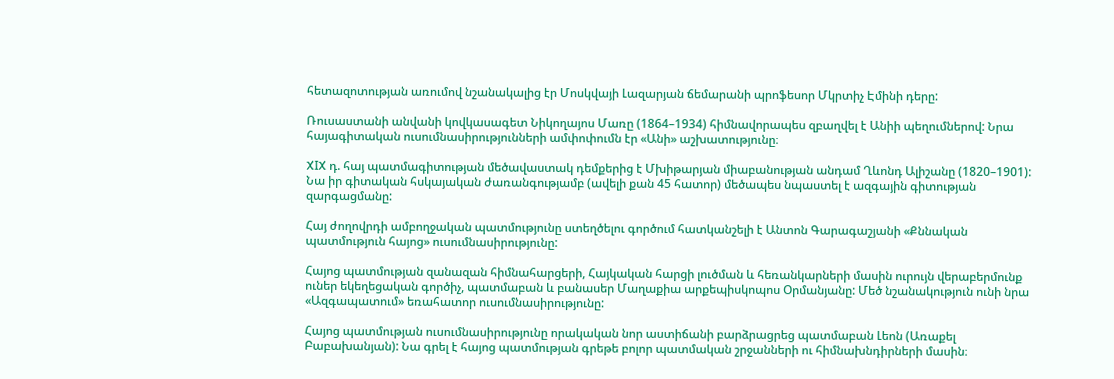հետազոտության առումով նշանակալից էր Մոսկվայի Լազարյան ճեմարանի պրոֆեսոր Մկրտիչ Էմինի դերը:

Ռուսաստանի անվանի կովկասագետ Նիկողայոս Մառը (1864–1934) հիմնավորապես զբաղվել է Անիի պեղումներով: Նրա հայագիտական ուսումնասիրությունների ամփոփումն էր «Անի» աշխատությունը։

XIX դ. հայ պատմագիտության մեծավաստակ դեմքերից է Մխիթարյան միաբանության անդամ Ղևոնդ Ալիշանը (1820–1901): Նա իր գիտական հսկայական ժառանգությամբ (ավելի քան 45 հատոր) մեծապես նպաստել է ազգային գիտության զարգացմանը:

Հայ ժողովրդի ամբողջական պատմությունը ստեղծելու գործում հատկանշելի է Անտոն Գարագաշյանի «Քննական պատմություն հայոց» ուսումնասիրությունը:

Հայոց պատմության զանազան հիմնահարցերի, Հայկական հարցի լուծման և հեռանկարների մասին ուրույն վերաբերմունք ուներ եկեղեցական գործիչ, պատմաբան և բանասեր Մաղաքիա արքեպիսկոպոս Օրմանյանը: Մեծ նշանակություն ունի նրա «Ազգապատում» եռահատոր ուսումնասիրությունը:

Հայոց պատմության ուսումնասիրությունը որակական նոր աստիճանի բարձրացրեց պատմաբան Լեոն (Առաքել Բաբախանյան): Նա գրել է հայոց պատմության գրեթե բոլոր պատմական շրջանների ու հիմնախնդիրների մասին։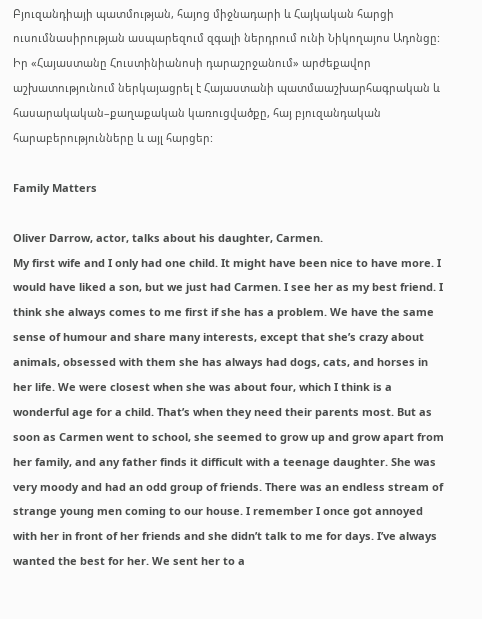Բյուզանդիայի պատմության, հայոց միջնադարի և Հայկական հարցի ուսումնասիրության ասպարեզում զգալի ներդրում ունի Նիկողայոս Ադոնցը: Իր «Հայաստանը Հուստինիանոսի դարաշրջանում» արժեքավոր աշխատությունում ներկայացրել է Հայաստանի պատմաաշխարհագրական և հասարակական–քաղաքական կառուցվածքը, հայ բյուզանդական հարաբերությունները և այլ հարցեր:

Family Matters

Oliver Darrow, actor, talks about his daughter, Carmen.
My first wife and I only had one child. It might have been nice to have more. I would have liked a son, but we just had Carmen. I see her as my best friend. I think she always comes to me first if she has a problem. We have the same sense of humour and share many interests, except that she’s crazy about animals, obsessed with them she has always had dogs, cats, and horses in her life. We were closest when she was about four, which I think is a wonderful age for a child. That’s when they need their parents most. But as soon as Carmen went to school, she seemed to grow up and grow apart from her family, and any father finds it difficult with a teenage daughter. She was very moody and had an odd group of friends. There was an endless stream of strange young men coming to our house. I remember I once got annoyed with her in front of her friends and she didn’t talk to me for days. I’ve always wanted the best for her. We sent her to a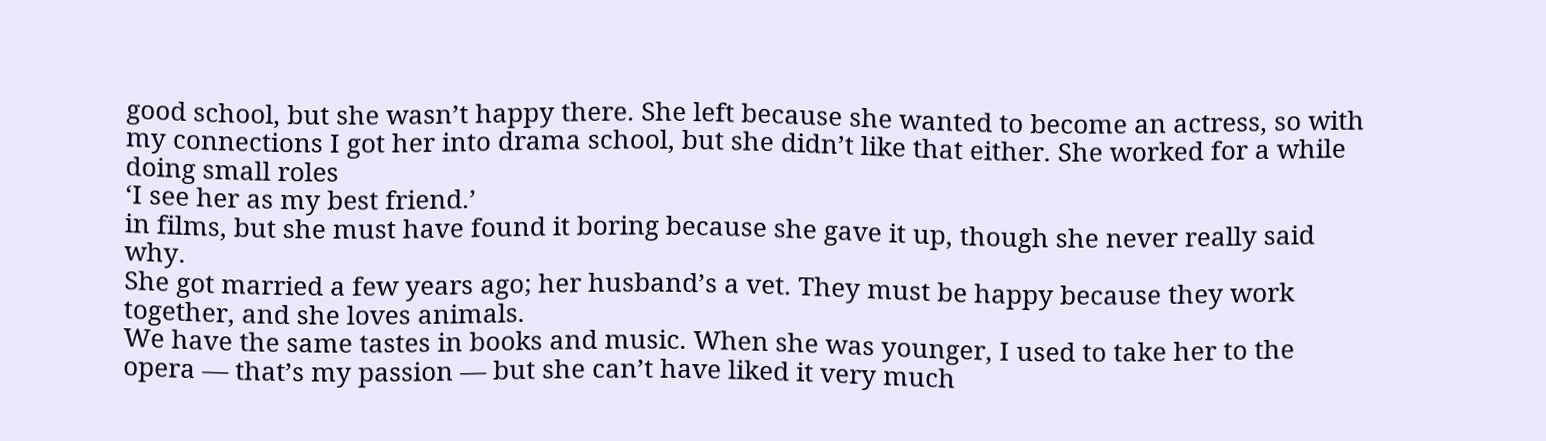good school, but she wasn’t happy there. She left because she wanted to become an actress, so with my connections I got her into drama school, but she didn’t like that either. She worked for a while doing small roles
‘I see her as my best friend.’
in films, but she must have found it boring because she gave it up, though she never really said why.
She got married a few years ago; her husband’s a vet. They must be happy because they work together, and she loves animals.
We have the same tastes in books and music. When she was younger, I used to take her to the opera — that’s my passion — but she can’t have liked it very much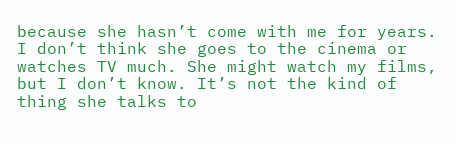because she hasn’t come with me for years. I don’t think she goes to the cinema or watches TV much. She might watch my films, but I don’t know. It’s not the kind of thing she talks to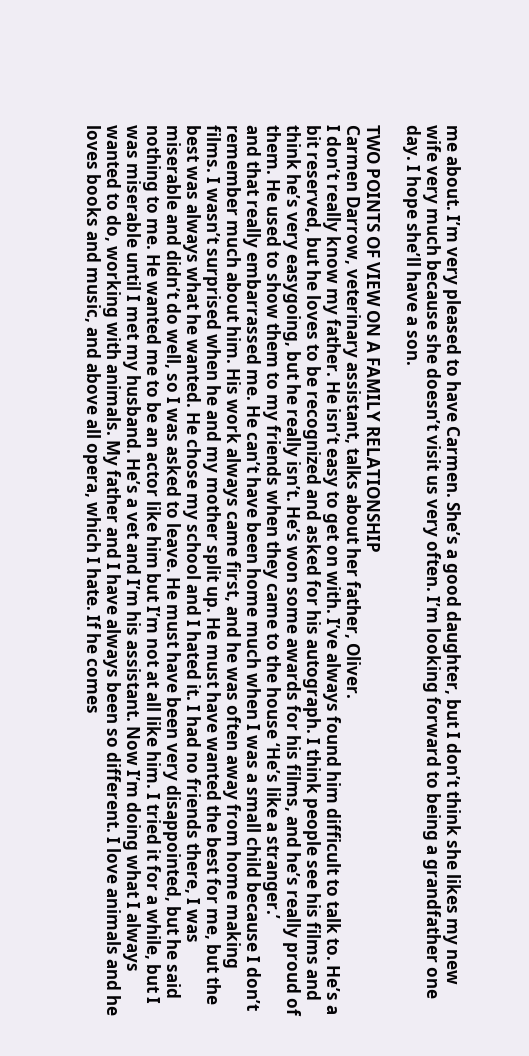me about. I’m very pleased to have Carmen. She’s a good daughter, but I don’t think she likes my new wife very much because she doesn’t visit us very often. I’m looking forward to being a grandfather one day. I hope she’ll have a son.

TWO POINTS OF VIEW ON A FAMILY RELATIONSHIP
Carmen Darrow, veterinary assistant, talks about her father, Oliver.
I don’t really know my father. He isn’t easy to get on with. I’ve always found him difficult to talk to. He’s a bit reserved, but he loves to be recognized and asked for his autograph. I think people see his films and think he’s very easygoing, but he really isn’t. He’s won some awards for his films, and he’s really proud of them. He used to show them to my friends when they came to the house ‘He’s like a stranger.’
and that really embarrassed me. He can’t have been home much when I was a small child because I don’t remember much about him. His work always came first, and he was often away from home making films. I wasn’t surprised when he and my mother split up. He must have wanted the best for me, but the best was always what he wanted. He chose my school and I hated it. I had no friends there, I was miserable and didn’t do well, so I was asked to leave. He must have been very disappointed, but he said nothing to me. He wanted me to be an actor like him but I’m not at all like him. I tried it for a while, but I was miserable until I met my husband. He’s a vet and I’m his assistant. Now I’m doing what I always wanted to do, working with animals. My father and I have always been so different. I love animals and he loves books and music, and above all opera, which I hate. If he comes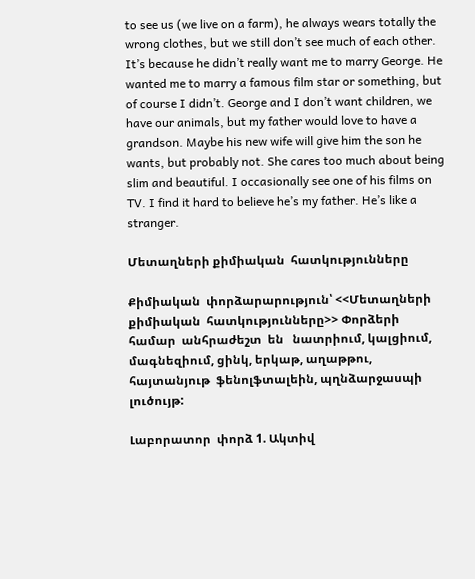to see us (we live on a farm), he always wears totally the wrong clothes, but we still don’t see much of each other. It’s because he didn’t really want me to marry George. He wanted me to marry a famous film star or something, but of course I didn’t. George and I don’t want children, we have our animals, but my father would love to have a grandson. Maybe his new wife will give him the son he wants, but probably not. She cares too much about being slim and beautiful. I occasionally see one of his films on TV. I find it hard to believe he’s my father. He’s like a stranger.

Մետաղների քիմիական  հատկությունները

Քիմիական  փորձարարություն՝ <<Մետաղների քիմիական  հատկությունները>> Փորձերի  համար  անհրաժեշտ  են   նատրիում, կալցիում, մագնեզիում, ցինկ, երկաթ, աղաթթու, հայտանյութ  ֆենոլֆտալեին, պղնձարջասպի  լուծույթ:

Լաբորատոր  փորձ 1. Ակտիվ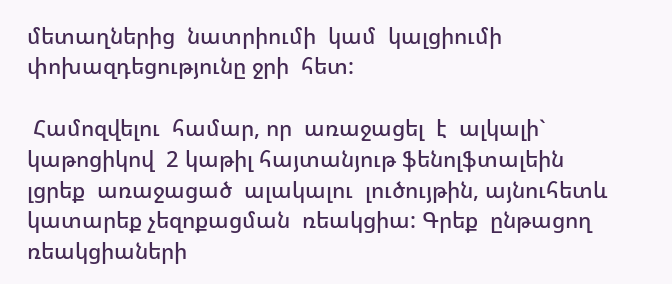մետաղներից  նատրիումի  կամ  կալցիումի  փոխազդեցությունը ջրի  հետ:

 Համոզվելու  համար, որ  առաջացել  է  ալկալի` կաթոցիկով  2 կաթիլ հայտանյութ ֆենոլֆտալեին  լցրեք  առաջացած  ալակալու  լուծույթին, այնուհետև կատարեք չեզոքացման  ռեակցիա: Գրեք  ընթացող  ռեակցիաների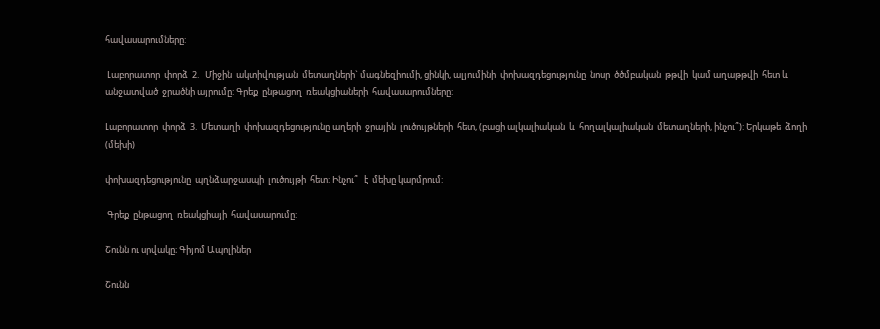հավասարումները:

 Լաբորատոր  փորձ  2.   Միջին  ակտիվության  մետաղների` մագնեզիումի, ցինկի, ալյումինի  փոխազդեցությունը  նոսր  ծծմբական  թթվի  կամ աղաթթվի  հետ և անջատված  ջրածնի այրումը: Գրեք  ընթացող  ռեակցիաների  հավասարումները:

Լաբորատոր  փորձ  3.  Մետաղի  փոխազդեցությունը աղերի  ջրային  լուծույթների  հետ, (բացի ալկալիական  և  հողալկալիական  մետաղների, ինչու՞): Երկաթե  ձողի  (մեխի)

փոխազդեցությունը  պղնձարջասպի  լուծույթի  հետ: Ինչու՞   է  մեխը կարմրում:

 Գրեք  ընթացող  ռեակցիայի  հավասարումը:

Շունն ու սրվակը։ Գիյոմ Ապոլիներ

Շունն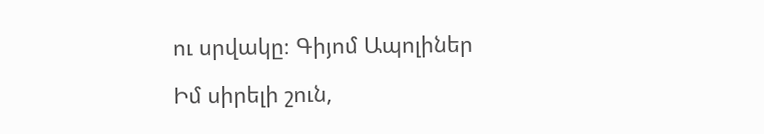ու սրվակը։ Գիյոմ Ապոլիներ

Իմ սիրելի շուն,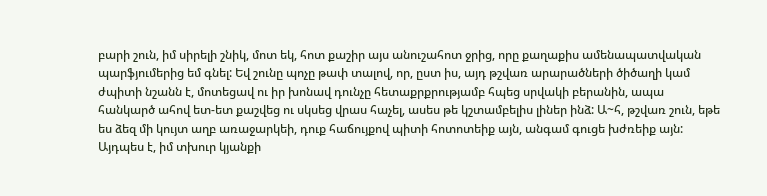բարի շուն, իմ սիրելի շնիկ, մոտ եկ, հոտ քաշիր այս անուշահոտ ջրից, որը քաղաքիս ամենապատվական պարֆյումերից եմ գնել: Եվ շունը պոչը թափ տալով, որ, ըստ իս, այդ թշվառ արարածների ծիծաղի կամ ժպիտի նշանն է, մոտեցավ ու իր խոնավ դունչը հետաքրքրությամբ հպեց սրվակի բերանին, ապա հանկարծ ահով ետ-ետ քաշվեց ու սկսեց վրաս հաչել, ասես թե կշտամբելիս լիներ ինձ: Ա~հ, թշվառ շուն, եթե ես ձեզ մի կույտ աղբ առաջարկեի, դուք հաճույքով պիտի հոտոտեիք այն, անգամ գուցե խժռեիք այն: Այդպես է, իմ տխուր կյանքի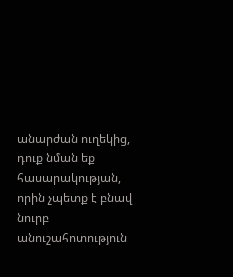անարժան ուղեկից, դուք նման եք հասարակության, որին չպետք է բնավ նուրբ անուշահոտություն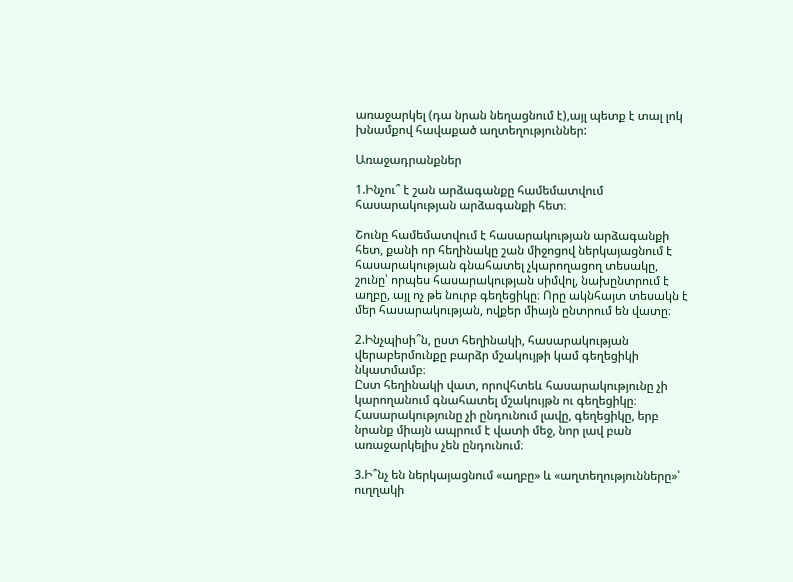առաջարկել (դա նրան նեղացնում է),այլ պետք է տալ լոկ խնամքով հավաքած աղտեղություններ:

Առաջադրանքներ

1.Ինչու՞ է շան արձագանքը համեմատվում հասարակության արձագանքի հետ։

Շունը համեմատվում է հասարակության արձագանքի հետ, քանի որ հեղինակը շան միջոցով ներկայացնում է հասարակության գնահատել չկարողացող տեսակը, շունը՝ որպես հասարակության սիմվոլ, նախընտրում է աղբը, այլ ոչ թե նուրբ գեղեցիկը։ Որը ակնհայտ տեսակն է մեր հասարակության, ովքեր միայն ընտրում են վատը։

2.Ինչպիսի՞ն, ըստ հեղինակի, հասարակության վերաբերմունքը բարձր մշակույթի կամ գեղեցիկի նկատմամբ։
Ըստ հեղինակի վատ, որովհտեև հասարակությունը չի կարողանում գնահատել մշակույթն ու գեղեցիկը։ Հասարակությունը չի ընդունում լավը, գեղեցիկը, երբ նրանք միայն ապրում է վատի մեջ, նոր լավ բան առաջարկելիս չեն ընդունում։

3.Ի՞նչ են ներկայացնում «աղբը» և «աղտեղությունները»՝ ուղղակի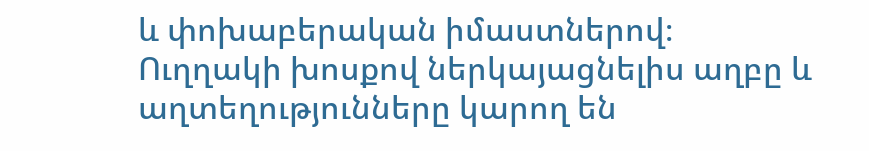և փոխաբերական իմաստներով։
Ուղղակի խոսքով ներկայացնելիս աղբը և աղտեղությունները կարող են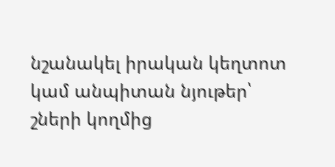նշանակել իրական կեղտոտ կամ անպիտան նյութեր՝ շների կողմից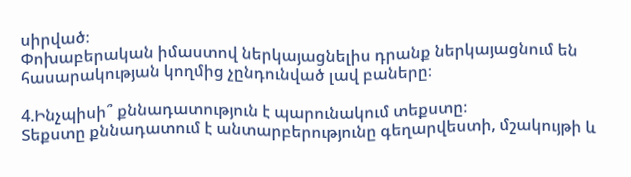սիրված։
Փոխաբերական իմաստով ներկայացնելիս դրանք ներկայացնում են հասարակության կողմից չընդունված լավ բաները։

4.Ինչպիսի՞ քննադատություն է պարունակում տեքստը։
Տեքստը քննադատում է անտարբերությունը գեղարվեստի, մշակույթի և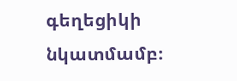գեղեցիկի նկատմամբ։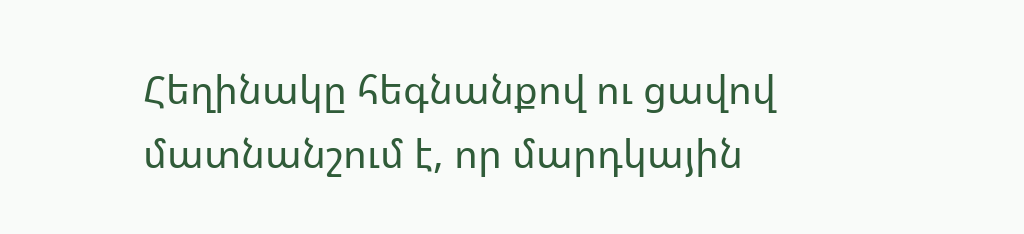Հեղինակը հեգնանքով ու ցավով մատնանշում է, որ մարդկային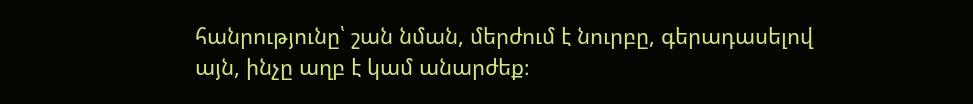հանրությունը՝ շան նման, մերժում է նուրբը, գերադասելով այն, ինչը աղբ է կամ անարժեք։